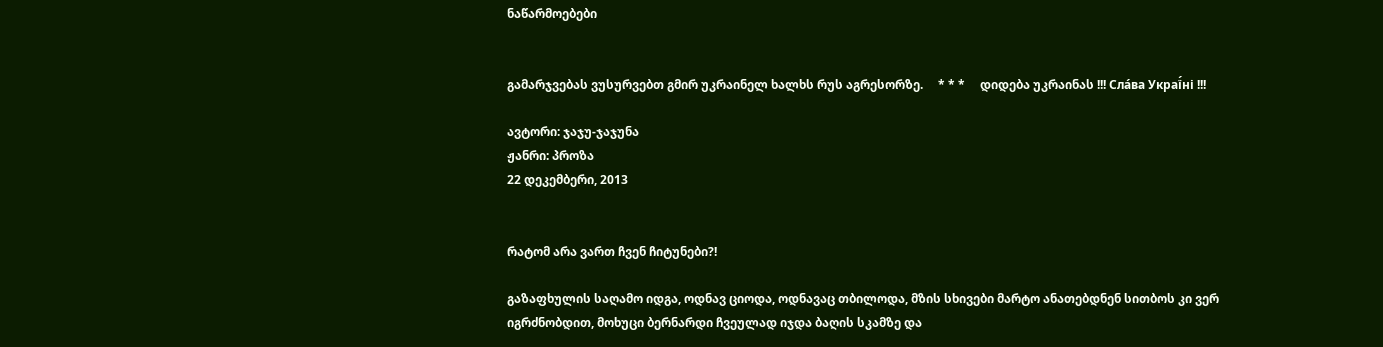ნაწარმოებები


გამარჯვებას ვუსურვებთ გმირ უკრაინელ ხალხს რუს აგრესორზე.     * * *     დიდება უკრაინას !!! Сла́ва Украї́ні !!!

ავტორი: ჯაჯუ-ჯაჯუნა
ჟანრი: პროზა
22 დეკემბერი, 2013


რატომ არა ვართ ჩვენ ჩიტუნები?!

გაზაფხულის საღამო იდგა, ოდნავ ციოდა, ოდნავაც თბილოდა, მზის სხივები მარტო ანათებდნენ სითბოს კი ვერ იგრძნობდით, მოხუცი ბერნარდი ჩვეულად იჯდა ბაღის სკამზე და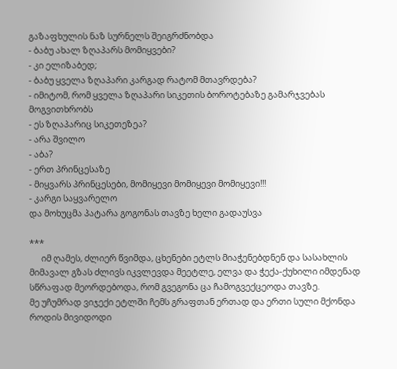გაზაფხულის ნაზ სურნელს შეიგრძნობდა
- ბაბუ ახალ ზღაპარს მომიყვები?
- კი ელიზაბედ;
- ბაბუ ყველა ზღაპარი კარგად რატომ მთავრდება?
- იმიტომ, რომ ყველა ზღაპარი სიკეთის ბოროტებაზე გამარჯვებას მოგვითხრობს
- ეს ზღაპარიც სიკეთეზეა?
- არა შვილო
- აბა?
- ერთ პრინცესაზე
- მიყვარს პრინცესები, მომიყევი მომიყევი მომიყევი!!!
- კარგი საყვარელო
და მოხუცმა პატარა გოგონას თავზე ხელი გადაუსვა

***
      იმ ღამეს, ძლიერ წვიმდა, ცხენები ეტლს მიაჭენებდნენ და სასახლის მიმავალ გზას ძლივს იკვლევდა მეეტლე, ელვა და ჭექა-ქუხილი იმდენად სწრაფად მეორდებოდა, რომ გვეგონა ცა ჩამოგვექცეოდა თავზე.
მე უჩუმრად ვიჯექი ეტლში ჩემს გრაფთან ერთად და ერთი სული მქონდა როდის მივიდოდი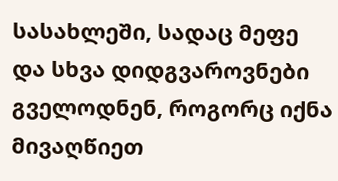სასახლეში, სადაც მეფე და სხვა დიდგვაროვნები გველოდნენ, როგორც იქნა მივაღწიეთ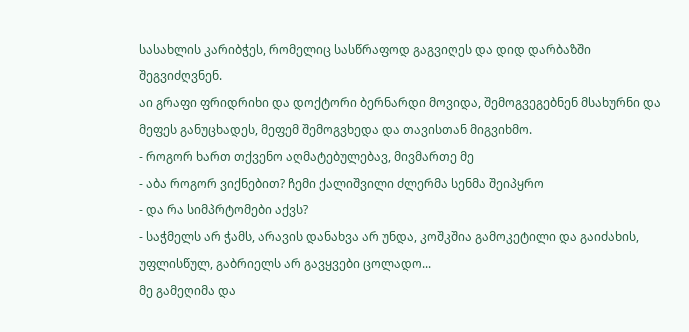სასახლის კარიბჭეს, რომელიც სასწრაფოდ გაგვიღეს და დიდ დარბაზში შეგვიძღვნენ.
აი გრაფი ფრიდრიხი და დოქტორი ბერნარდი მოვიდა, შემოგვეგებნენ მსახურნი და მეფეს განუცხადეს, მეფემ შემოგვხედა და თავისთან მიგვიხმო.
- როგორ ხართ თქვენო აღმატებულებავ, მივმართე მე
- აბა როგორ ვიქნებით? ჩემი ქალიშვილი ძლერმა სენმა შეიპყრო
- და რა სიმპრტომები აქვს?
- საჭმელს არ ჭამს, არავის დანახვა არ უნდა, კოშკშია გამოკეტილი და გაიძახის, უფლისწულ, გაბრიელს არ გავყვები ცოლადო...
მე გამეღიმა და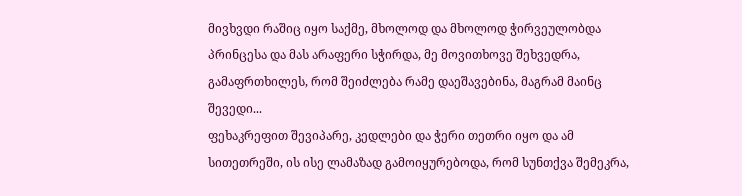მივხვდი რაშიც იყო საქმე, მხოლოდ და მხოლოდ ჭირვეულობდა პრინცესა და მას არაფერი სჭირდა, მე მოვითხოვე შეხვედრა, გამაფრთხილეს, რომ შეიძლება რამე დაეშავებინა, მაგრამ მაინც შევედი...
ფეხაკრეფით შევიპარე, კედლები და ჭერი თეთრი იყო და ამ სითეთრეში, ის ისე ლამაზად გამოიყურებოდა, რომ სუნთქვა შემეკრა,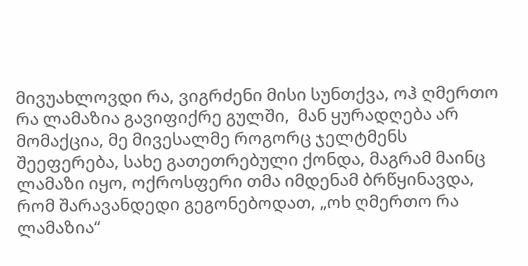მივუახლოვდი რა, ვიგრძენი მისი სუნთქვა, ოჰ ღმერთო რა ლამაზია გავიფიქრე გულში,  მან ყურადღება არ მომაქცია, მე მივესალმე როგორც ჯელტმენს შეეფერება, სახე გათეთრებული ქონდა, მაგრამ მაინც ლამაზი იყო, ოქროსფერი თმა იმდენამ ბრწყინავდა, რომ შარავანდედი გეგონებოდათ, „ოხ ღმერთო რა ლამაზია“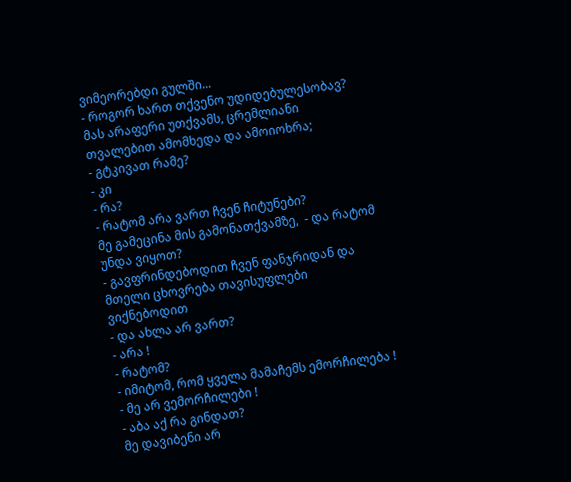ვიმეორებდი გულში...
- როგორ ხართ თქვენო უდიდებულესობავ?
მას არაფერი უთქვამს, ცრემლიანი თვალებით ამომხედა და ამოიოხრა;
- გტკივათ რამე?
- კი
- რა?
- რატომ არა ვართ ჩვენ ჩიტუნები?
მე გამეცინა მის გამონათქვამზე,  - და რატომ უნდა ვიყოთ?
- გავფრინდებოდით ჩვენ ფანჯრიდან და მთელი ცხოვრება თავისუფლები ვიქნებოდით
- და ახლა არ ვართ?
- არა !
- რატომ?
- იმიტომ, რომ ყველა მამაჩემს ემორჩილება !
- მე არ ვემორჩილები !
- აბა აქ რა გინდათ?
მე დავიბენი არ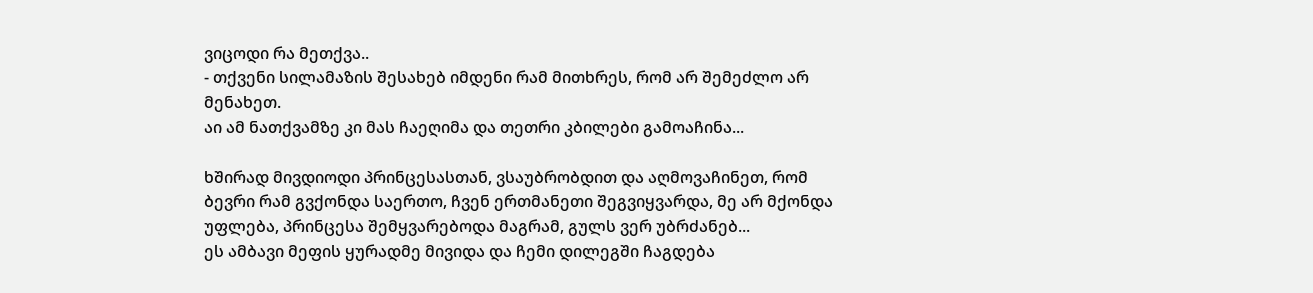ვიცოდი რა მეთქვა..
- თქვენი სილამაზის შესახებ იმდენი რამ მითხრეს, რომ არ შემეძლო არ მენახეთ.
აი ამ ნათქვამზე კი მას ჩაეღიმა და თეთრი კბილები გამოაჩინა...

ხშირად მივდიოდი პრინცესასთან, ვსაუბრობდით და აღმოვაჩინეთ, რომ ბევრი რამ გვქონდა საერთო, ჩვენ ერთმანეთი შეგვიყვარდა, მე არ მქონდა უფლება, პრინცესა შემყვარებოდა მაგრამ, გულს ვერ უბრძანებ...
ეს ამბავი მეფის ყურადმე მივიდა და ჩემი დილეგში ჩაგდება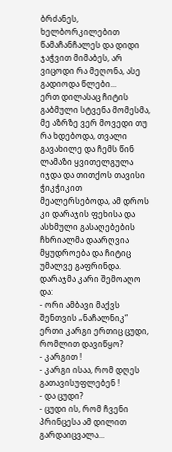ბრძანეს, ხელბორკილებით წამაჩანჩალეს და დიდი ჯაჭვით მიმაბეს, არ ვიცოდი რა მეღონა, ასე გადიოდა წლები...
ერთ დილასაც ჩიტის გაბმული სტვენა მომესმა, მე აზრზე ვერ მოვედი თუ რა ხდებოდა, თვალი გავახილე და ჩემს წინ ლამაზი ყვითელგულა იჯდა და თითქოს თავისი ჭიკჭიკით მეალერსებოდა, ამ დროს კი დარაჯის ფეხისა და ასხმული გასაღებების ჩხრიალმა დაარღვია მყუდროება და ჩიტიც უმალვე გაფრინდა.
დარაჯმა კარი შემოაღო და:
- ორი ამბავი მაქვს შენთვის „ნაჩალნიკ“ ერთი კარგი ერთიც ცუდი, რომლით დავიწყო?
- კარგით !
- კარგი ისაა, რომ დღეს გათავისუფლებენ !
- და ცუდი?
- ცუდი ის, რომ ჩვენი პრინცესა ამ დილით გარდაიცვალა...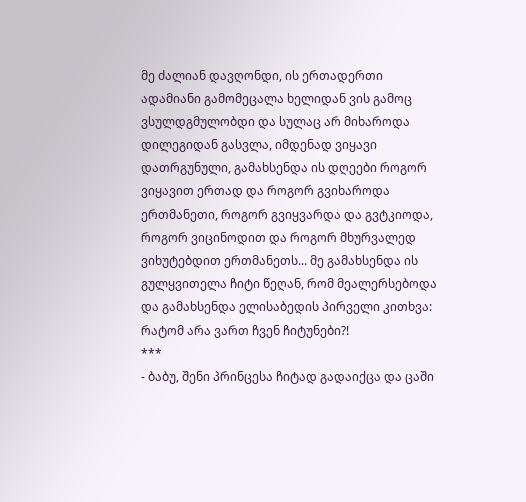მე ძალიან დავღონდი, ის ერთადერთი ადამიანი გამომეცალა ხელიდან ვის გამოც ვსულდგმულობდი და სულაც არ მიხაროდა დილეგიდან გასვლა, იმდენად ვიყავი დათრგუნული, გამახსენდა ის დღეები როგორ ვიყავით ერთად და როგორ გვიხაროდა ერთმანეთი, როგორ გვიყვარდა და გვტკიოდა, როგორ ვიცინოდით და როგორ მხურვალედ ვიხუტებდით ერთმანეთს... მე გამახსენდა ის გულყვითელა ჩიტი წეღან, რომ მეალერსებოდა და გამახსენდა ელისაბედის პირველი კითხვა: რატომ არა ვართ ჩვენ ჩიტუნები?!
***
- ბაბუ, შენი პრინცესა ჩიტად გადაიქცა და ცაში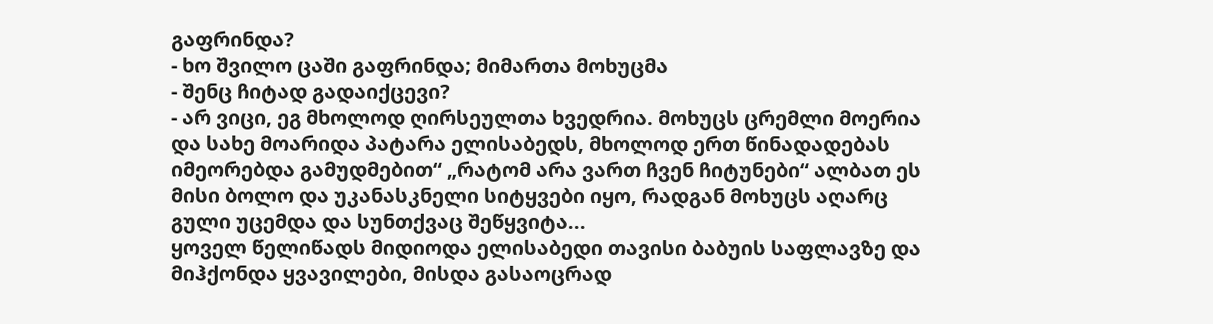გაფრინდა?
- ხო შვილო ცაში გაფრინდა; მიმართა მოხუცმა
- შენც ჩიტად გადაიქცევი?
- არ ვიცი, ეგ მხოლოდ ღირსეულთა ხვედრია. მოხუცს ცრემლი მოერია და სახე მოარიდა პატარა ელისაბედს, მხოლოდ ერთ წინადადებას იმეორებდა გამუდმებით“ „რატომ არა ვართ ჩვენ ჩიტუნები“ ალბათ ეს მისი ბოლო და უკანასკნელი სიტყვები იყო, რადგან მოხუცს აღარც გული უცემდა და სუნთქვაც შეწყვიტა...
ყოველ წელიწადს მიდიოდა ელისაბედი თავისი ბაბუის საფლავზე და მიჰქონდა ყვავილები, მისდა გასაოცრად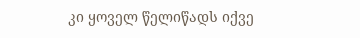კი ყოველ წელიწადს იქვე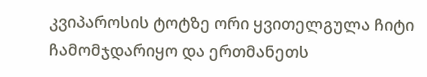კვიპაროსის ტოტზე ორი ყვითელგულა ჩიტი ჩამომჯდარიყო და ერთმანეთს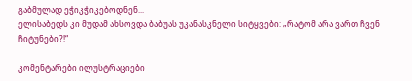გაბმულად ეჭიკჭიკებოდნენ...
ელისაბედს კი მუდამ ახსოვდა ბაბუას უკანასკნელი სიტყვები: „რატომ არა ვართ ჩვენ ჩიტუნები?!“

კომენტარები ილუსტრაციები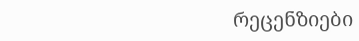რეცენზიები